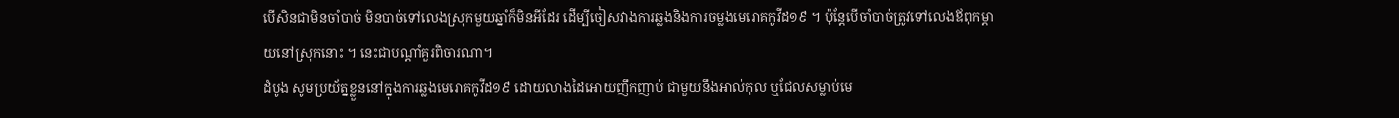បើសិនជាមិនចាំបាច់ មិនបាច់ទៅលេងស្រុកមួយឆ្នាំក៏មិនអីដែរ ដើម្បីចៀសវាងការឆ្លងនិងការចម្លងមេរោគកូវីដ១៩ ។ ប៉ុន្តែបើចាំបាច់ត្រូវទៅលេងឪពុកម្តាយនៅស្រុកនោះ ។ នេះជាបណ្តាំគួរពិចារណា។
ដំបូង សូមប្រយ័ត្នខ្លួននៅក្នុងការឆ្លងមេរោគកូវីដ១៩ ដោយលាងដៃអោយញឹកញាប់ ជាមួយនឹងអាល់កុល ឬជែលសម្លាប់មេ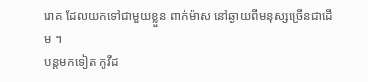រោគ ដែលយកទៅជាមួយខ្លួន ពាក់ម៉ាស នៅឆ្ងាយពីមនុស្សច្រើនជាដើម ។
បន្តមកទៀត កូវីដ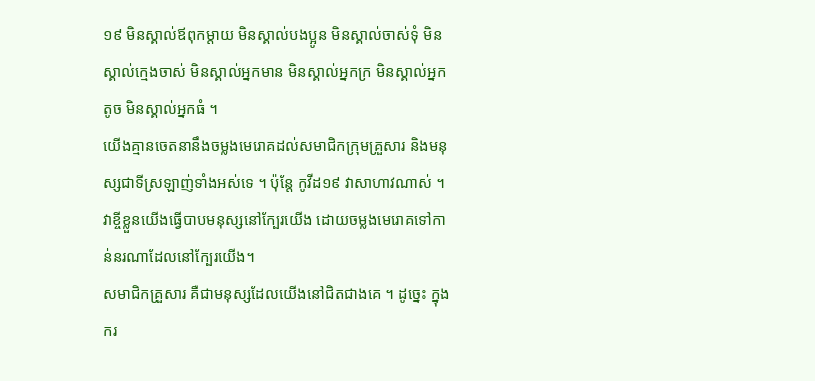១៩ មិនស្គាល់ឪពុកម្តាយ មិនស្គាល់បងប្អូន មិនស្គាល់ចាស់ទុំ មិនស្គាល់ក្មេងចាស់ មិនស្គាល់អ្នកមាន មិនស្គាល់អ្នកក្រ មិនស្គាល់អ្នកតូច មិនស្គាល់អ្នកធំ ។
យើងគ្មានចេតនានឹងចម្លងមេរោគដល់សមាជិកក្រុមគ្រួសារ និងមនុស្សជាទីស្រឡាញ់ទាំងអស់ទេ ។ ប៉ុន្តែ កូវីដ១៩ វាសាហាវណាស់ ។ វាខ្ចីខ្លួនយើងធ្វើបាបមនុស្សនៅក្បែរយើង ដោយចម្លងមេរោគទៅកាន់នរណាដែលនៅក្បែរយើង។
សមាជិកគ្រួសារ គឺជាមនុស្សដែលយើងនៅជិតជាងគេ ។ ដូច្នេះ ក្នុងករ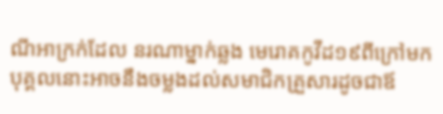ណីអាក្រក់ដែល នរណាម្នាក់ឆ្លង មេរោគកូវីដ១៩ពីក្រៅមក បុគ្គលនោះអាចនឹងចម្លងដល់សមាជិកគ្រួសារដូចជាឪ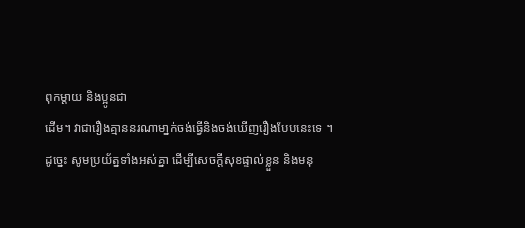ពុកម្តាយ និងប្អូនជា
ដើម។ វាជារឿងគ្មាននរណាមា្នក់ចង់ធ្វើនិងចង់ឃើញរឿងបែបនេះទេ ។
ដូច្នេះ សូមប្រយ័ត្នទាំងអស់គ្នា ដើម្បីសេចក្តីសុខផ្ទាល់ខ្លួន និងមនុ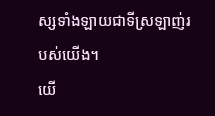ស្សទាំងឡាយជាទីស្រឡាញ់របស់យើង។
យើ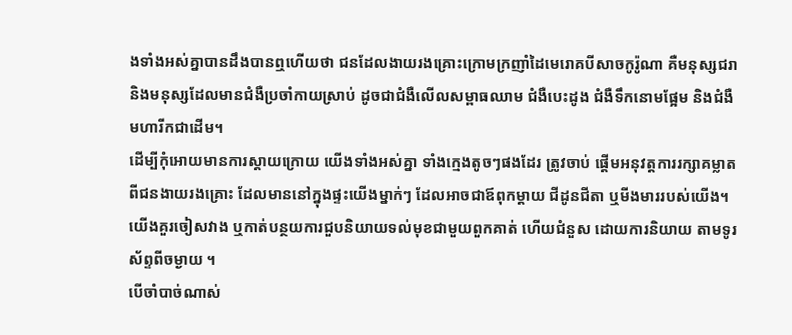ងទាំងអស់គ្នាបានដឹងបានឮហើយថា ជនដែលងាយរងគ្រោះក្រោមក្រញាំដៃមេរោគបីសាចកូរ៉ូណា គឺមនុស្សជរា និងមនុស្សដែលមានជំងឺប្រចាំកាយស្រាប់ ដូចជាជំងឺលើលសម្ពាធឈាម ជំងឺបេះដូង ជំងឺទឹកនោមផ្អែម និងជំងឺមហារីកជាដើម។
ដើម្បីកុំអោយមានការស្តាយក្រោយ យើងទាំងអស់គ្នា ទាំងក្មេងតូចៗផងដែរ ត្រូវចាប់ ផ្តើមអនុវត្តការរក្សាគម្លាតពីជនងាយរងគ្រោះ ដែលមាននៅក្នុងផ្ទះយើងម្នាក់ៗ ដែលអាចជាឪពុកម្តាយ ជីដូនជីតា ឬមីងមាររបស់យើង។
យើងគួរចៀសវាង ឬកាត់បន្ថយការជួបនិយាយទល់មុខជាមួយពួកគាត់ ហើយជំនួស ដោយការនិយាយ តាមទូរស័ព្ទពីចម្ងាយ ។
បើចាំបាច់ណាស់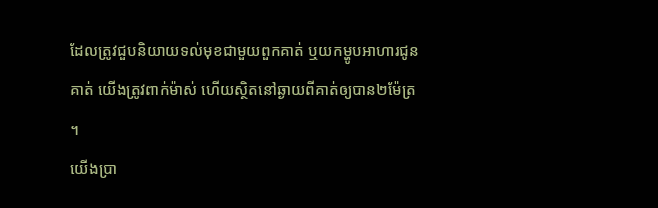ដែលត្រូវជួបនិយាយទល់មុខជាមួយពួកគាត់ ឬយកម្ហូបអាហារជូនគាត់ យើងត្រូវពាក់ម៉ាស់ ហើយស្ថិតនៅឆ្ងាយពីគាត់ឲ្យបាន២ម៉ែត្រ ។
យើងប្រា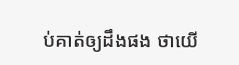ប់គាត់ឲ្យដឹងផង ថាយើ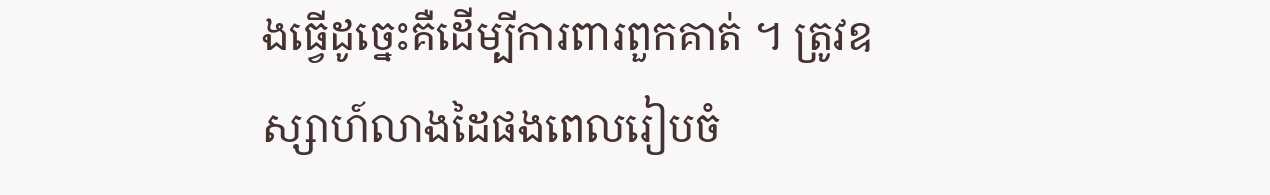ងធ្វើដូច្នេះគឺដើម្បីការពារពួកគាត់ ។ ត្រូវឧស្សាហ៍លាងដៃផងពេលរៀបចំ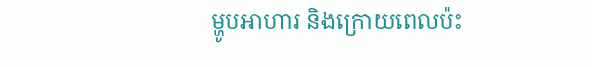ម្ហូបអាហារ និងក្រោយពេលប៉ះ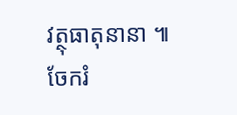វត្ថុធាតុនានា ៕
ចែករំ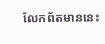លែកព័តមាននេះ